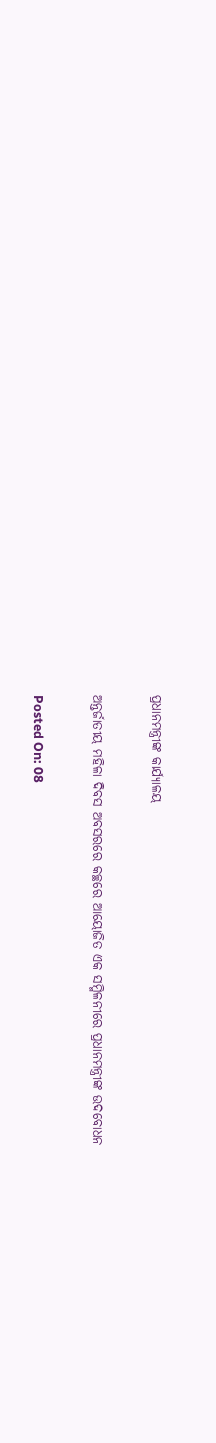ପ୍ରଧାନମନ୍ତ୍ରୀଙ୍କ କାର୍ଯ୍ୟାଳୟ

ଅନ୍ତର୍ଜାତୀୟ ମହିଳା ଦିବସ ଅବସରରେ କଚ୍ଛରେ ଆୟୋଜିତ ଏକ ସମ୍ମିଳନୀରେ ପ୍ରଧାନମନ୍ତ୍ରୀଙ୍କ ଉଦବୋଧନ

Posted On: 08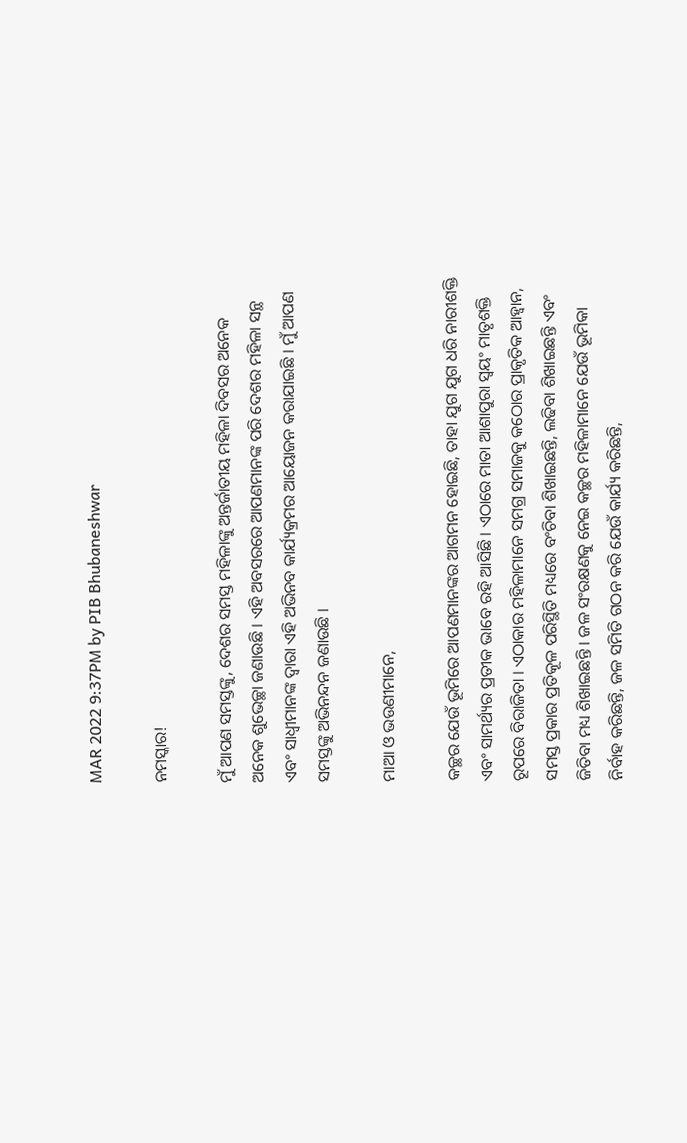MAR 2022 9:37PM by PIB Bhubaneshwar

ନମସ୍କାର!

ମୁଁ ଆପଣ ସମସ୍ତଙ୍କୁ, ଦେଶର ସମସ୍ତ ମହିଳାଙ୍କୁ ଅନ୍ତର୍ଜାତୀୟ ମହିଳା ଦିବସର ଅନେକ ଅନେକ ଶୁଭେଚ୍ଛା ଜଣାଉଛି । ଏହି ଅବସରରେ ଆପଣମାନଙ୍କ ପରି ଦେଶର ମହିଳା ସନ୍ଥ ଏବଂ ସାଧ୍ୱୀମାନଙ୍କ ଦ୍ୱାରା ଏହି ଅଭିନବ କାର୍ଯ୍ୟକ୍ରମର ଆୟୋଜନ କରାଯାଇଛି । ମୁଁ ଆପଣ ସମସ୍ତଙ୍କୁ ଅଭିନନ୍ଦନ ଜଣାଉଛି ।

ମାଆ ଓ ଭଉଣୀମାନେ,

କଚ୍ଛର ଯେଉଁ ଭୂମିରେ ଆପଣମାନଙ୍କର ଆଗମନ ହୋଇଛି, ତାହା ଯୁଗ ଯୁଗ ଧରି ନାରୀଶକ୍ତି ଏବଂ ସାମର୍ଥ୍ୟର ପ୍ରତୀକ ଭାବେ ରହି ଆସିଛି । ଏଠାରେ ମାତା ଆଶାପୁରା ସ୍ୱୟଂ ମାତୃଶକ୍ତି ରୂପରେ ବିରାଜିତା । ଏଠାକାର ମହିଳାମାନେ ସମଗ୍ର ସମାଜକୁ କଠୋର ପ୍ରାକୃତିକ ଆହ୍ୱାନ, ସମସ୍ତ ପ୍ରକାର ପ୍ରତିକୂଳ ପରିସ୍ଥିତି ମଧ୍ୟରେ ବଂଚିବା ଶିଖାଇଛନ୍ତି, ଲଢିବା ଶିଖାଇଛନ୍ତି ଏବଂ ଜିତିବା ମଧ୍ୟ ଶିଖାଇଛନ୍ତି । ଜଳ ସଂରକ୍ଷଣକୁ ନେଇ କଚ୍ଛର ମହିଳାମାନେ ଯେଉଁ ଭୂମିକା ନିର୍ବାହ କରିଛନ୍ତି, ଜଳ ସମିତି ଗଠନ କରି ଯେଉଁ କାର୍ଯ୍ୟ କରିଛନ୍ତି,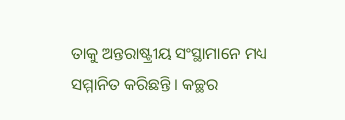ତାକୁ ଅନ୍ତରାଷ୍ଟ୍ରୀୟ ସଂସ୍ଥାମାନେ ମଧ୍ୟ ସମ୍ମାନିତ କରିଛନ୍ତି । କଚ୍ଛର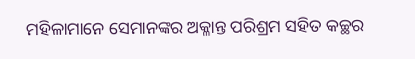ମହିଳାମାନେ ସେମାନଙ୍କର ଅକ୍ଳାନ୍ତ ପରିଶ୍ରମ ସହିତ କଚ୍ଛର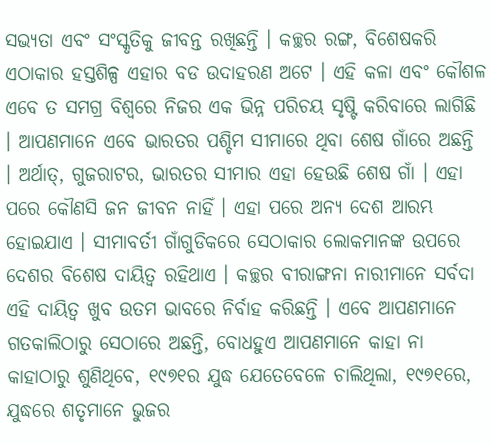ସଭ୍ୟତା ଏବଂ ସଂସ୍କୃତିକୁ ଜୀବନ୍ତ ରଖିଛନ୍ତି । କଚ୍ଛର ରଙ୍ଗ, ବିଶେଷକରି ଏଠାକାର ହସ୍ତଶିଳ୍ପ ଏହାର ବଡ ଉଦାହରଣ ଅଟେ । ଏହି କଳା ଏବଂ କୌଶଳ ଏବେ ତ ସମଗ୍ର ବିଶ୍ୱରେ ନିଜର ଏକ ଭିନ୍ନ ପରିଚୟ ସୃଷ୍ଟି କରିବାରେ ଲାଗିଛି । ଆପଣମାନେ ଏବେ ଭାରତର ପଶ୍ଚିମ ସୀମାରେ ଥିବା ଶେଷ ଗାଁରେ ଅଛନ୍ତି । ଅର୍ଥାତ୍‌, ଗୁଜରାଟର, ଭାରତର ସୀମାର ଏହା ହେଉଛି ଶେଷ ଗାଁ । ଏହା ପରେ କୌଣସି ଜନ ଜୀବନ ନାହିଁ । ଏହା ପରେ ଅନ୍ୟ ଦେଶ ଆରମ୍ଭ ହୋଇଯାଏ । ସୀମାବର୍ତୀ ଗାଁଗୁଡିକରେ ସେଠାକାର ଲୋକମାନଙ୍କ ଉପରେ ଦେଶର ବିଶେଷ ଦାୟିତ୍ୱ ରହିଥାଏ । କଚ୍ଛର ବୀରାଙ୍ଗନା ନାରୀମାନେ ସର୍ବଦା ଏହି ଦାୟିତ୍ୱ ଖୁବ ଉତମ ଭାବରେ ନିର୍ବାହ କରିଛନ୍ତି । ଏବେ ଆପଣମାନେ ଗତକାଲିଠାରୁ ସେଠାରେ ଅଛନ୍ତି, ବୋଧହୁଏ ଆପଣମାନେ କାହା ନା କାହାଠାରୁ ଶୁଣିଥିବେ, ୧୯୭୧ର ଯୁଦ୍ଧ ଯେତେବେଳେ ଚାଲିଥିଲା, ୧୯୭୧ରେ, ଯୁଦ୍ଧରେ ଶତୃମାନେ ଭୁଜର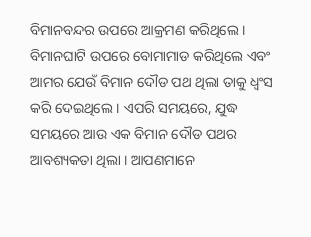ବିମାନବନ୍ଦର ଉପରେ ଆକ୍ରମଣ କରିଥିଲେ । ବିମାନଘାଟି ଉପରେ ବୋମାମାଡ କରିଥିଲେ ଏବଂ ଆମର ଯେଉଁ ବିମାନ ଦୌଡ ପଥ ଥିଲା ତାକୁ ଧ୍ୱଂସ କରି ଦେଇଥିଲେ । ଏପରି ସମୟରେ, ଯୁଦ୍ଧ ସମୟରେ ଆଉ ଏକ ବିମାନ ଦୌଡ ପଥର ଆବଶ୍ୟକତା ଥିଲା । ଆପଣମାନେ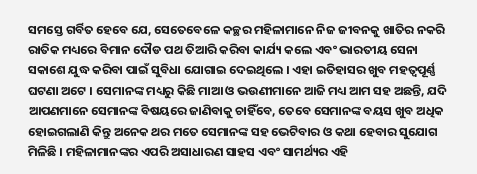ସମସ୍ତେ ଗର୍ବିତ ହେବେ ଯେ, ସେତେବେଳେ କଚ୍ଛର ମହିଳାମାନେ ନିଜ ଜୀବନକୁ ଖାତିର ନକରି ରାତିକ ମଧ୍ୟରେ ବିମାନ ଦୌଡ ପଥ ତିଆରି କରିବା କାର୍ଯ୍ୟ କଲେ ଏବଂ ଭାରତୀୟ ସେନା ସକାଶେ ଯୁଦ୍ଧ କରିବା ପାଇଁ ସୁବିଧା ଯୋଗାଇ ଦେଇଥିଲେ । ଏହା ଇତିହାସର ଖୁବ ମହତ୍ୱପୂର୍ଣ୍ଣ ଘଟଣା ଅଟେ । ସେମାନଙ୍କ ମଧ୍ୟରୁ କିଛି ମାଆ ଓ ଭଉଣୀମାନେ ଆଜି ମଧ୍ୟ ଆମ ସହ ଅଛନ୍ତି, ଯଦି ଆପଣମାନେ ସେମାନଙ୍କ ବିଷୟରେ ଜାଣିବାକୁ ଚାହିଁବେ, ତେବେ ସେମାନଙ୍କ ବୟସ ଖୁବ ଅଧିକ ହୋଇଗଲାଣି କିନ୍ତୁ ଅନେକ ଥର ମତେ ସେମାନଙ୍କ ସହ ଭେଟିବାର ଓ କଥା ହେବାର ସୁଯୋଗ ମିଳିଛି । ମହିଳାମାନଙ୍କର ଏପରି ଅସାଧାରଣ ସାହସ ଏବଂ ସାମର୍ଥ୍ୟର ଏହି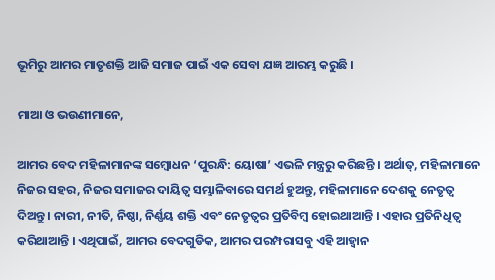ଭୂମିରୁ ଆମର ମାତୃଶକ୍ତି ଆଜି ସମାଜ ପାଇଁ ଏକ ସେବା ଯଜ୍ଞ ଆରମ୍ଭ କରୁଛି ।

ମାଆ ଓ ଭଉଣୀମାନେ,

ଆମର ବେଦ ମହିଳାମାନଙ୍କ ସମ୍ବୋଧନ ‘ପୁରନ୍ଧି: ୟୋଷା’ ଏଭଳି ମନ୍ତ୍ରରୁ କରିଛନ୍ତି । ଅର୍ଥାତ୍‌, ମହିଳାମାନେ ନିଜର ସହର, ନିଜର ସମାଜର ଦାୟିତ୍ୱ ସମ୍ଭାଳିବାରେ ସମର୍ଥ ହୁଅନ୍ତୁ, ମହିଳାମାନେ ଦେଶକୁ ନେତୃତ୍ୱ ଦିଅନ୍ତୁ । ନାରୀ, ନୀତି, ନିଷ୍ଠା, ନିର୍ଣ୍ଣୟ ଶକ୍ତି ଏବଂ ନେତୃତ୍ୱର ପ୍ରତିବିମ୍ବ ହୋଇଥାଆନ୍ତି । ଏହାର ପ୍ରତିନିଧିତ୍ୱ କରିଥାଆନ୍ତି । ଏଥିପାଇଁ, ଆମର ବେଦଗୁଡିକ, ଆମର ପରମ୍ପରାସବୁ ଏହି ଆହ୍ୱାନ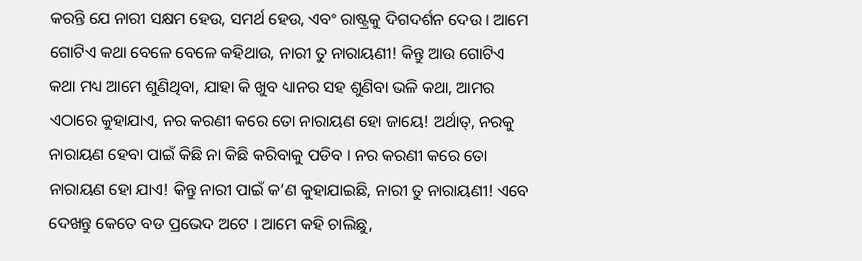କରନ୍ତି ଯେ ନାରୀ ସକ୍ଷମ ହେଉ, ସମର୍ଥ ହେଉ, ଏବଂ ରାଷ୍ଟ୍ରକୁ ଦିଗଦର୍ଶନ ଦେଉ । ଆମେ ଗୋଟିଏ କଥା ବେଳେ ବେଳେ କହିଥାଉ, ନାରୀ ତୁ ନାରାୟଣୀ! କିନ୍ତୁ ଆଉ ଗୋଟିଏ କଥା ମଧ୍ୟ ଆମେ ଶୁଣିଥିବା, ଯାହା କି ଖୁବ ଧ୍ୟାନର ସହ ଶୁଣିବା ଭଳି କଥା, ଆମର ଏଠାରେ କୁହାଯାଏ, ନର କରଣୀ କରେ ତୋ ନାରାୟଣ ହୋ ଜାୟେ! ଅର୍ଥାତ୍‌, ନରକୁ ନାରାୟଣ ହେବା ପାଇଁ କିଛି ନା କିଛି କରିବାକୁ ପଡିବ । ନର କରଣୀ କରେ ତୋ ନାରାୟଣ ହୋ ଯାଏ! କିନ୍ତୁ ନାରୀ ପାଇଁ କ’ଣ କୁହାଯାଇଛି, ନାରୀ ତୁ ନାରାୟଣୀ! ଏବେ ଦେଖନ୍ତୁ କେତେ ବଡ ପ୍ରଭେଦ ଅଟେ । ଆମେ କହି ଚାଲିଛୁ,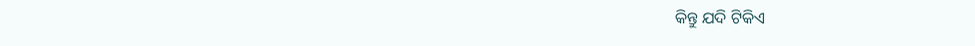କିନ୍ତୁ ଯଦି ଟିକିଏ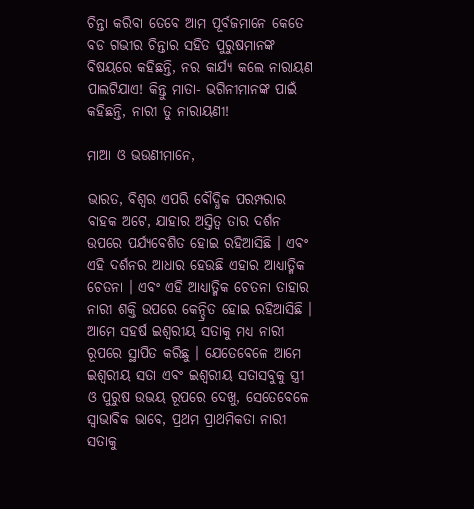ଚିନ୍ତା କରିବା ତେବେ ଆମ ପୂର୍ବଜମାନେ କେତେ ବଡ ଗଭୀର ଚିନ୍ତାର ସହିତ ପୁରୁଷମାନଙ୍କ ବିଷୟରେ କହିଛନ୍ତି, ନର କାର୍ଯ୍ୟ କଲେ ନାରାୟଣ ପାଲଟିଯାଏ! କିନ୍ତୁ ମାତା- ଭଗିନୀମାନଙ୍କ ପାଇଁ କହିଛନ୍ତି, ନାରୀ ତୁ ନାରାୟଣୀ!

ମାଆ ଓ ଭଉଣୀମାନେ,

ଭାରତ, ବିଶ୍ୱର ଏପରି ବୌଦ୍ଧିକ ପରମ୍ପରାର ବାହକ ଅଟେ, ଯାହାର ଅସ୍ତିତ୍ୱ ତାର ଦର୍ଶନ ଉପରେ ପର୍ଯ୍ୟବେଶିତ ହୋଇ ରହିଆସିଛି । ଏବଂ ଏହି ଦର୍ଶନର ଆଧାର ହେଉଛି ଏହାର ଆଧ୍ୟାତ୍ମିକ ଚେତନା । ଏବଂ ଏହି ଆଧ୍ୟାତ୍ମିକ ଚେତନା ତାହାର ନାରୀ ଶକ୍ତି ଉପରେ କେନ୍ଦ୍ରିତ ହୋଇ ରହିଆସିଛି । ଆମେ ସହର୍ଷ ଇଶ୍ୱରୀୟ ସତାକୁ ମଧ୍ୟ ନାରୀ ରୂପରେ ସ୍ଥାପିତ କରିଛୁ । ଯେତେବେଳେ ଆମେ ଇଶ୍ୱରୀୟ ସତା ଏବଂ ଇଶ୍ୱରୀୟ ସତାସବୁକୁ ସ୍ତ୍ରୀ ଓ ପୁରୁଷ ଉଭୟ ରୂପରେ ଦେଖୁ, ସେତେବେଳେ ସ୍ୱାଭାବିକ ଭାବେ, ପ୍ରଥମ ପ୍ରାଥମିକତା ନାରୀ ସତାକୁ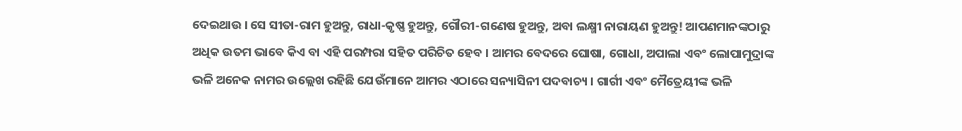ଦେଇଥାଉ । ସେ ସୀତା-ରାମ ହୁଅନ୍ତୁ, ରାଧା-କୃଷ୍ଣ ହୁଅନ୍ତୁ, ଗୌରୀ-ଗଣେଷ ହୁଅନ୍ତୁ, ଅବା ଲକ୍ଷ୍ମୀ ନାରାୟଣ ହୁଅନ୍ତୁ! ଆପଣମାନଙ୍କଠାରୁ ଅଧିକ ଉତମ ଭାବେ କିଏ ବା ଏହି ପରମ୍ପରା ସହିତ ପରିଚିତ ହେବ । ଆମର ବେଦରେ ଘୋଷା, ଗୋଧା, ଅପାଲା ଏବଂ ଲୋପାମୁଦ୍ରାଙ୍କ ଭଳି ଅନେକ ନାମର ଉଲ୍ଲେଖ ରହିଛି ଯେଉଁମାନେ ଆମର ଏଠାରେ ସନ୍ୟାସିନୀ ପଦବାଚ୍ୟ । ଗାର୍ଗୀ ଏବଂ ମୈତ୍ରେୟୀଙ୍କ ଭଳି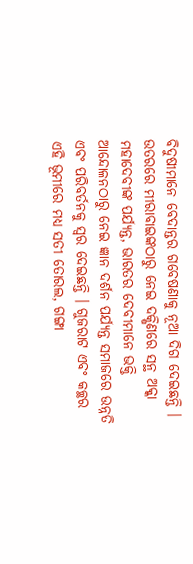ବିଦୁଷୀମାନେ ବେଦାନ୍ତର ଗବେଷଣାକୁ ନୂଆ ଦିଗ ଦେଇଛନ୍ତି । ଉତରରେ ମୀରାବାଇଙ୍କଠାରୁ ନେଇ ଦକ୍ଷିଣରେ ସନ୍ଥ ଅକ୍କା ମହାଦେବୀଙ୍କ ପର୍ଯ୍ୟନ୍ତ, ଭାରତର ଦେବୀମାନେ ଭକ୍ତି ଆନ୍ଦୋଳନଠାରୁ ନେଇ ଜ୍ଞାନ ଦର୍ଶନ ପର୍ଯ୍ୟନ୍ତ ସମାଜରେ ଉନ୍ନତି ଏବଂ ପରିବର୍ତନକୁ ସ୍ୱର ଦେଇଛନ୍ତି । ଗୁଜରାଟ ଏବଂ କଚ୍ଛର ଏହି ଭୂମୀରେ ମଧ୍ୟ ସତୀ ତୋରଲ, ଗଙ୍ଗା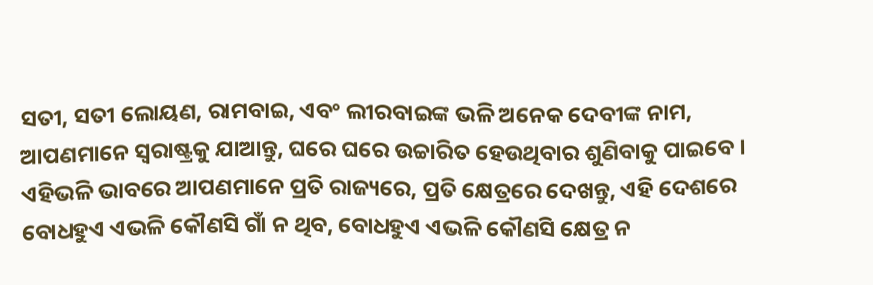ସତୀ, ସତୀ ଲୋୟଣ, ରାମବାଇ, ଏବଂ ଲୀରବାଇଙ୍କ ଭଳି ଅନେକ ଦେବୀଙ୍କ ନାମ, ଆପଣମାନେ ସ୍ୱରାଷ୍ଟ୍ରକୁ ଯାଆନ୍ତୁ, ଘରେ ଘରେ ଉଚ୍ଚାରିତ ହେଉଥିବାର ଶୁଣିବାକୁ ପାଇବେ । ଏହିଭଳି ଭାବରେ ଆପଣମାନେ ପ୍ରତି ରାଜ୍ୟରେ, ପ୍ରତି କ୍ଷେତ୍ରରେ ଦେଖନ୍ତୁ, ଏହି ଦେଶରେ ବୋଧହୁଏ ଏଭଳି କୌଣସି ଗାଁ ନ ଥିବ, ବୋଧହୁଏ ଏଭଳି କୌଣସି କ୍ଷେତ୍ର ନ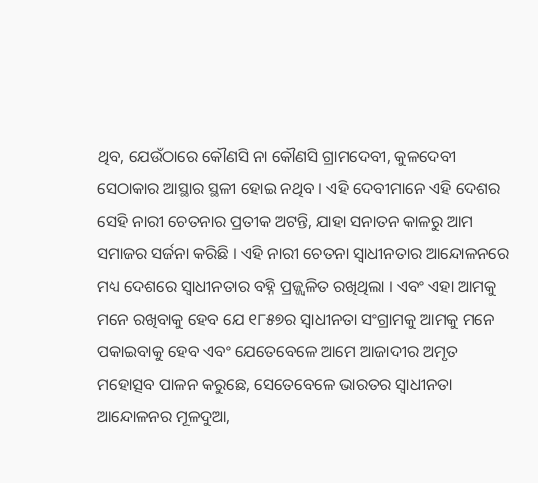ଥିବ, ଯେଉଁଠାରେ କୌଣସି ନା କୌଣସି ଗ୍ରାମଦେବୀ, କୁଳଦେବୀ ସେଠାକାର ଆସ୍ଥାର ସ୍ଥଳୀ ହୋଇ ନଥିବ । ଏହି ଦେବୀମାନେ ଏହି ଦେଶର ସେହି ନାରୀ ଚେତନାର ପ୍ରତୀକ ଅଟନ୍ତି, ଯାହା ସନାତନ କାଳରୁ ଆମ ସମାଜର ସର୍ଜନା କରିଛି । ଏହି ନାରୀ ଚେତନା ସ୍ୱାଧୀନତାର ଆନ୍ଦୋଳନରେ ମଧ୍ୟ ଦେଶରେ ସ୍ୱାଧୀନତାର ବହ୍ନି ପ୍ରଜ୍ଜ୍ୱଳିତ ରଖିଥିଲା । ଏବଂ ଏହା ଆମକୁ ମନେ ରଖିବାକୁ ହେବ ଯେ ୧୮୫୭ର ସ୍ୱାଧୀନତା ସଂଗ୍ରାମକୁ ଆମକୁ ମନେ ପକାଇବାକୁ ହେବ ଏବଂ ଯେତେବେଳେ ଆମେ ଆଜାଦୀର ଅମୃତ ମହୋତ୍ସବ ପାଳନ କରୁଛେ, ସେତେବେଳେ ଭାରତର ସ୍ୱାଧୀନତା ଆନ୍ଦୋଳନର ମୂଳଦୁଆ,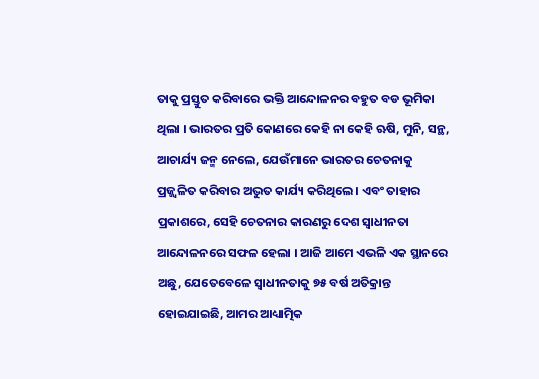ତାକୁ ପ୍ରସ୍ତୁତ କରିବାରେ ଭକ୍ତି ଆନ୍ଦୋଳନର ବହୁତ ବଡ ଭୂମିକା ଥିଲା । ଭାରତର ପ୍ରତି କୋଣରେ କେହି ନା କେହି ଋଷି, ମୁନି, ସନ୍ଥ, ଆଚାର୍ଯ୍ୟ ଜନ୍ମ ନେଲେ, ଯେଉଁମାନେ ଭାରତର ଚେତନାକୁ ପ୍ରଜ୍ଜ୍ୱଳିତ କରିବାର ଅଦ୍ଭୁତ କାର୍ଯ୍ୟ କରିଥିଲେ । ଏବଂ ତାହାର ପ୍ରକାଶରେ, ସେହି ଚେତନାର କାରଣରୁ ଦେଶ ସ୍ୱାଧୀନତା ଆନ୍ଦୋଳନରେ ସଫଳ ହେଲା । ଆଜି ଆମେ ଏଭଳି ଏକ ସ୍ଥାନରେ ଅଛୁ, ଯେତେବେଳେ ସ୍ୱାଧୀନତାକୁ ୭୫ ବର୍ଷ ଅତିକ୍ରାନ୍ତ ହୋଇଯାଇଛି, ଆମର ଆଧ୍ୟାତ୍ମିକ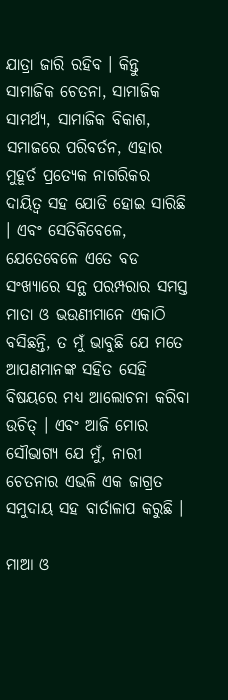ଯାତ୍ରା ଜାରି ରହିବ । କିନ୍ତୁ ସାମାଜିକ ଚେତନା, ସାମାଜିକ ସାମର୍ଥ୍ୟ, ସାମାଜିକ ବିକାଶ, ସମାଜରେ ପରିବର୍ତନ, ଏହାର ମୁହୂର୍ତ ପ୍ରତ୍ୟେକ ନାଗରିକର ଦାୟିତ୍ୱ ସହ ଯୋଡି ହୋଇ ସାରିଛି । ଏବଂ ସେତିକିବେଳେ, ଯେତେବେଳେ ଏତେ ବଡ ସଂଖ୍ୟାରେ ସନ୍ଥ ପରମ୍ପରାର ସମସ୍ତ ମାତା ଓ ଭଉଣୀମାନେ ଏକାଠି ବସିଛନ୍ତି, ତ ମୁଁ ଭାବୁଛି ଯେ ମତେ ଆପଣମାନଙ୍କ ସହିତ ସେହି ବିଷୟରେ ମଧ୍ୟ ଆଲୋଚନା କରିବା ଉଚିତ୍ । ଏବଂ ଆଜି ମୋର ସୌଭାଗ୍ୟ ଯେ ମୁଁ, ନାରୀ ଚେତନାର ଏଭଳି ଏକ ଜାଗ୍ରତ ସମୁଦାୟ ସହ ବାର୍ତାଳାପ କରୁଛି ।

ମାଆ ଓ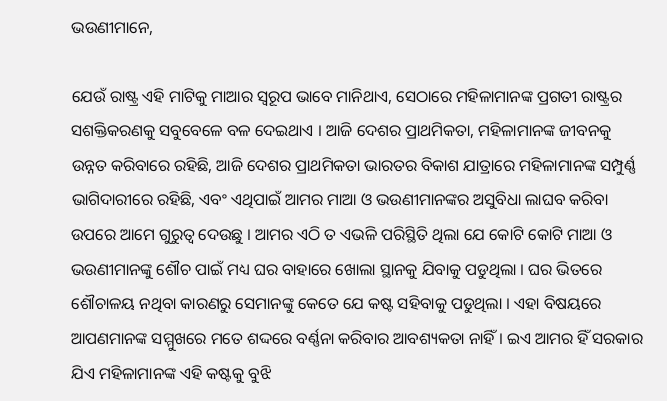ଭଉଣୀମାନେ,

ଯେଉଁ ରାଷ୍ଟ୍ର ଏହି ମାଟିକୁ ମାଆର ସ୍ୱରୂପ ଭାବେ ମାନିଥାଏ, ସେଠାରେ ମହିଳାମାନଙ୍କ ପ୍ରଗତୀ ରାଷ୍ଟ୍ରର ସଶକ୍ତିକରଣକୁ ସବୁବେଳେ ବଳ ଦେଇଥାଏ । ଆଜି ଦେଶର ପ୍ରାଥମିକତା, ମହିଳାମାନଙ୍କ ଜୀବନକୁ ଉନ୍ନତ କରିବାରେ ରହିଛି, ଆଜି ଦେଶର ପ୍ରାଥମିକତା ଭାରତର ବିକାଶ ଯାତ୍ରାରେ ମହିଳାମାନଙ୍କ ସମ୍ପୁର୍ଣ୍ଣ ଭାଗିଦାରୀରେ ରହିଛି, ଏବଂ ଏଥିପାଇଁ ଆମର ମାଆ ଓ ଭଉଣୀମାନଙ୍କର ଅସୁବିଧା ଲାଘବ କରିବା ଉପରେ ଆମେ ଗୁରୁତ୍ୱ ଦେଉଛୁ । ଆମର ଏଠି ତ ଏଭଳି ପରିସ୍ଥିତି ଥିଲା ଯେ କୋଟି କୋଟି ମାଆ ଓ ଭଉଣୀମାନଙ୍କୁ ଶୌଚ ପାଇଁ ମଧ୍ୟ ଘର ବାହାରେ ଖୋଲା ସ୍ଥାନକୁ ଯିବାକୁ ପଡୁଥିଲା । ଘର ଭିତରେ ଶୌଚାଳୟ ନଥିବା କାରଣରୁ ସେମାନଙ୍କୁ କେତେ ଯେ କଷ୍ଟ ସହିବାକୁ ପଡୁଥିଲା । ଏହା ବିଷୟରେ ଆପଣମାନଙ୍କ ସମ୍ମୁଖରେ ମତେ ଶଦ୍ଦରେ ବର୍ଣ୍ଣନା କରିବାର ଆବଶ୍ୟକତା ନାହିଁ । ଇଏ ଆମର ହିଁ ସରକାର ଯିଏ ମହିଳାମାନଙ୍କ ଏହି କଷ୍ଟକୁ ବୁଝି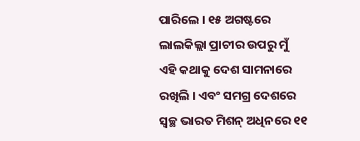ପାରିଲେ । ୧୫ ଅଗଷ୍ଟରେ ଲାଲକିଲ୍ଲା ପ୍ରାଚୀର ଉପରୁ ମୁଁ ଏହି କଥାକୁ ଦେଶ ସାମନାରେ ରଖିଲି । ଏବଂ ସମଗ୍ର ଦେଶରେ ସ୍ୱଚ୍ଛ ଭାରତ ମିଶନ୍ ଅଧିନରେ ୧୧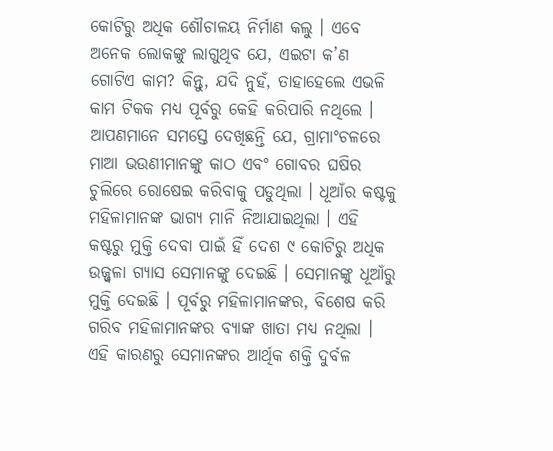କୋଟିରୁ ଅଧିକ ଶୌଚାଳୟ ନିର୍ମାଣ କଲୁ । ଏବେ ଅନେକ ଲୋକଙ୍କୁ ଲାଗୁଥିବ ଯେ, ଏଇଟା କ’ଣ ଗୋଟିଏ କାମ? କିନ୍ତୁ, ଯଦି ନୁହଁ, ତାହାହେଲେ ଏଭଳି କାମ ଟିକକ ମଧ୍ୟ ପୂର୍ବରୁ କେହି କରିପାରି ନଥିଲେ । ଆପଣମାନେ ସମସ୍ତେ ଦେଖିଛନ୍ତି ଯେ, ଗ୍ରାମାଂଚଳରେ ମାଆ ଭଉଣୀମାନଙ୍କୁ କାଠ ଏବଂ ଗୋବର ଘଷିର ଚୁଲିରେ ରୋଷେଇ କରିବାକୁ ପଡୁଥିଲା । ଧୂଆଁର କଷ୍ଟକୁ ମହିଳାମାନଙ୍କ ଭାଗ୍ୟ ମାନି ନିଆଯାଇଥିଲା । ଏହି କଷ୍ଟରୁ ମୁକ୍ତି ଦେବା ପାଇଁ ହିଁ ଦେଶ ୯ କୋଟିରୁ ଅଧିକ ଉଜ୍ଜ୍ୱଳା ଗ୍ୟାସ ସେମାନଙ୍କୁ ଦେଇଛି । ସେମାନଙ୍କୁ ଧୂଆଁରୁ ମୁକ୍ତି ଦେଇଛି । ପୂର୍ବରୁ ମହିଳାମାନଙ୍କର, ବିଶେଷ କରି ଗରିବ ମହିଳାମାନଙ୍କର ବ୍ୟାଙ୍କ ଖାତା ମଧ୍ୟ ନଥିଲା । ଏହି କାରଣରୁ ସେମାନଙ୍କର ଆର୍ଥିକ ଶକ୍ତି ଦୁର୍ବଳ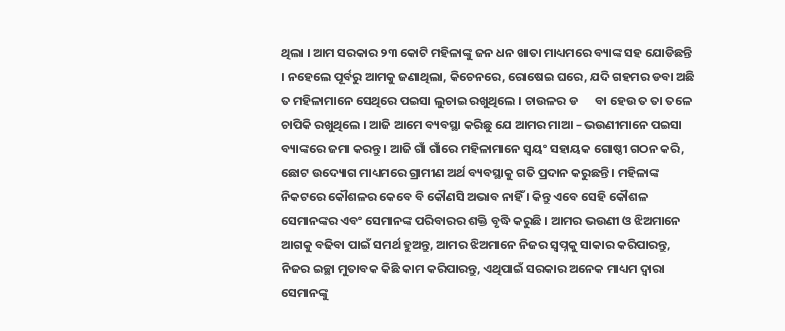ଥିଲା । ଆମ ସରକାର ୨୩ କୋଟି ମହିଳାଙ୍କୁ ଜନ ଧନ ଖାତା ମାଧ୍ୟମରେ ବ୍ୟାଙ୍କ ସହ ଯୋଡିଛନ୍ତି । ନହେଲେ ପୂର୍ବରୁ ଆମକୁ ଜଣାଥିଲା, କିଚେନରେ, ରୋଷେଇ ଘରେ, ଯଦି ଗହମର ଡବା ଅଛି ତ ମହିଳାମାନେ ସେଥିରେ ପଇସା ଲୁଚାଇ ରଖୁଥିଲେ । ଚାଉଳର ଡ      ବା ହେଉ ତ ତା ତଳେ ଚାପିକି ରଖୁଥିଲେ । ଆଜି ଆମେ ବ୍ୟବସ୍ଥା କରିଛୁ ଯେ ଆମର ମାଆ – ଭଉଣୀମାନେ ପଇସା ବ୍ୟାଙ୍କରେ ଜମା କରନ୍ତୁ । ଆଜି ଗାଁ ଗାଁରେ ମହିଳାମାନେ ସ୍ୱୟଂ ସହାୟକ ଗୋଷ୍ଠୀ ଗଠନ କରି, ଛୋଟ ଉଦ୍ୟୋଗ ମାଧ୍ୟମରେ ଗ୍ରାମୀଣ ଅର୍ଥ ବ୍ୟବସ୍ଥାକୁ ଗତି ପ୍ରଦାନ କରୁଛନ୍ତି । ମହିଳାଙ୍କ ନିକଟରେ କୌଶଳର କେବେ ବି କୌଣସି ଅଭାବ ନାହିଁ । କିନ୍ତୁ ଏବେ ସେହି କୌଶଳ ସେମାନଙ୍କର ଏବଂ ସେମାନଙ୍କ ପରିବାରର ଶକ୍ତି ବୃଦ୍ଧି କରୁଛି । ଆମର ଭଉଣୀ ଓ ଝିଅମାନେ ଆଗକୁ ବଢିବା ପାଇଁ ସମର୍ଥ ହୁଅନ୍ତୁ, ଆମର ଝିଅମାନେ ନିଜର ସ୍ୱପ୍ନକୁ ସାକାର କରିପାରନ୍ତୁ, ନିଜର ଇଚ୍ଛା ମୁତାବକ କିଛି କାମ କରିପାରନ୍ତୁ, ଏଥିପାଇଁ ସରକାର ଅନେକ ମାଧ୍ୟମ ଦ୍ୱାରା ସେମାନଙ୍କୁ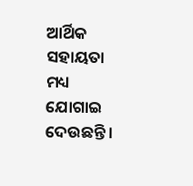ଆର୍ଥିକ ସହାୟତା ମଧ୍ୟ ଯୋଗାଇ ଦେଉଛନ୍ତି ।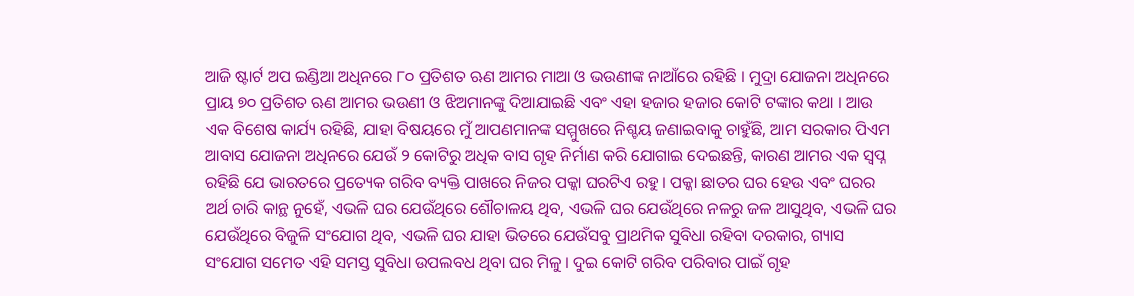ଆଜି ଷ୍ଟାର୍ଟ ଅପ ଇଣ୍ଡିଆ ଅଧିନରେ ୮୦ ପ୍ରତିଶତ ଋଣ ଆମର ମାଆ ଓ ଭଉଣୀଙ୍କ ନାଆଁରେ ରହିଛି । ମୁଦ୍ରା ଯୋଜନା ଅଧିନରେ ପ୍ରାୟ ୭୦ ପ୍ରତିଶତ ଋଣ ଆମର ଭଉଣୀ ଓ ଝିଅମାନଙ୍କୁ ଦିଆଯାଇଛି ଏବଂ ଏହା ହଜାର ହଜାର କୋଟି ଟଙ୍କାର କଥା । ଆଉ ଏକ ବିଶେଷ କାର୍ଯ୍ୟ ରହିଛି, ଯାହା ବିଷୟରେ ମୁଁ ଆପଣମାନଙ୍କ ସମ୍ମୁଖରେ ନିଶ୍ଚୟ ଜଣାଇବାକୁ ଚାହୁଁଛି, ଆମ ସରକାର ପିଏମ ଆବାସ ଯୋଜନା ଅଧିନରେ ଯେଉଁ ୨ କୋଟିରୁ ଅଧିକ ବାସ ଗୃହ ନିର୍ମାଣ କରି ଯୋଗାଇ ଦେଇଛନ୍ତି, କାରଣ ଆମର ଏକ ସ୍ୱପ୍ନ ରହିଛି ଯେ ଭାରତରେ ପ୍ରତ୍ୟେକ ଗରିବ ବ୍ୟକ୍ତି ପାଖରେ ନିଜର ପକ୍କା ଘରଟିଏ ରହୁ । ପକ୍କା ଛାତର ଘର ହେଉ ଏବଂ ଘରର ଅର୍ଥ ଚାରି କାନ୍ଥ ନୁହେଁ, ଏଭଳି ଘର ଯେଉଁଥିରେ ଶୌଚାଳୟ ଥିବ, ଏଭଳି ଘର ଯେଉଁଥିରେ ନଳରୁ ଜଳ ଆସୁଥିବ, ଏଭଳି ଘର ଯେଉଁଥିରେ ବିଜୁଳି ସଂଯୋଗ ଥିବ, ଏଭଳି ଘର ଯାହା ଭିତରେ ଯେଉଁସବୁ ପ୍ରାଥମିକ ସୁବିଧା ରହିବା ଦରକାର, ଗ୍ୟାସ ସଂଯୋଗ ସମେତ ଏହି ସମସ୍ତ ସୁବିଧା ଉପଲବଧ ଥିବା ଘର ମିଳୁ । ଦୁଇ କୋଟି ଗରିବ ପରିବାର ପାଇଁ ଗୃହ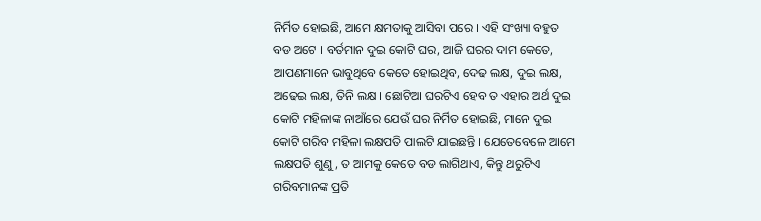ନିର୍ମିତ ହୋଇଛି, ଆମେ କ୍ଷମତାକୁ ଆସିବା ପରେ । ଏହି ସଂଖ୍ୟା ବହୁତ ବଡ ଅଟେ । ବର୍ତମାନ ଦୁଇ କୋଟି ଘର, ଆଜି ଘରର ଦାମ କେତେ, ଆପଣମାନେ ଭାବୁଥିବେ କେତେ ହୋଇଥିବ, ଦେଢ ଲକ୍ଷ, ଦୁଇ ଲକ୍ଷ, ଅଢେଇ ଲକ୍ଷ, ତିନି ଲକ୍ଷ । ଛୋଟିଆ ଘରଟିଏ ହେବ ତ ଏହାର ଅର୍ଥ ଦୁଇ କୋଟି ମହିଳାଙ୍କ ନାଆଁରେ ଯେଉଁ ଘର ନିର୍ମିତ ହୋଇଛି, ମାନେ ଦୁଇ କୋଟି ଗରିବ ମହିଳା ଲକ୍ଷପତି ପାଲଟି ଯାଇଛନ୍ତି । ଯେତେବେଳେ ଆମେ ଲକ୍ଷପତି ଶୁଣୁ, ତ ଆମକୁ କେତେ ବଡ ଲାଗିଥାଏ, କିନ୍ତୁ ଥରୁଟିଏ ଗରିବମାନଙ୍କ ପ୍ରତି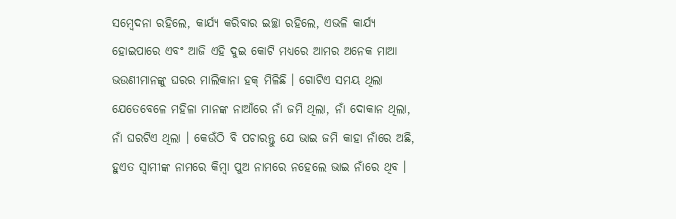ସମ୍ବେଦନା ରହିଲେ, କାର୍ଯ୍ୟ କରିବାର ଇଚ୍ଛା ରହିଲେ, ଏଭଳି କାର୍ଯ୍ୟ ହୋଇପାରେ ଏବଂ ଆଜି ଏହି ଦୁଇ କୋଟି ମଧ୍ୟରେ ଆମର ଅନେକ ମାଆ ଭଉଣୀମାନଙ୍କୁ ଘରର ମାଲିକାନା ହକ୍ ମିଳିଛି । ଗୋଟିଏ ସମୟ ଥିଲା ଯେତେବେଳେ ମହିଳା ମାନଙ୍କ ନାଆଁରେ ନାଁ ଜମି ଥିଲା, ନାଁ ଦୋକାନ ଥିଲା, ନାଁ ଘରଟିଏ ଥିଲା । କେଉଁଠି ବି ପଚାରନ୍ତୁ ଯେ ଭାଇ ଜମି କାହା ନାଁରେ ଅଛି, ହୁଏତ ସ୍ୱାମୀଙ୍କ ନାମରେ କିମ୍ବା ପୁଅ ନାମରେ ନହେଲେ ଭାଇ ନାଁରେ ଥିବ ।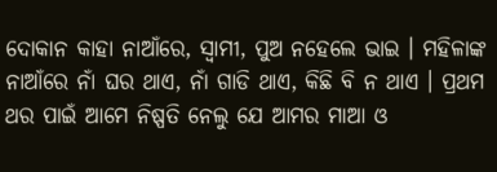ଦୋକାନ କାହା ନାଆଁରେ, ସ୍ୱାମୀ, ପୁଅ ନହେଲେ ଭାଇ । ମହିଳାଙ୍କ ନାଆଁରେ ନାଁ ଘର ଥାଏ, ନାଁ ଗାଡି ଥାଏ, କିଛି ବି ନ ଥାଏ । ପ୍ରଥମ ଥର ପାଇଁ ଆମେ ନିଷ୍ପତି ନେଲୁ ଯେ ଆମର ମାଆ ଓ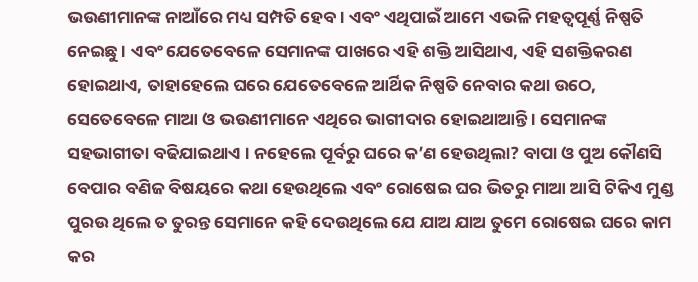ଭଉଣୀମାନଙ୍କ ନାଆଁରେ ମଧ୍ୟ ସମ୍ପତି ହେବ । ଏବଂ ଏଥିପାଇଁ ଆମେ ଏଭଳି ମହତ୍ୱପୂର୍ଣ୍ଣ ନିଷ୍ପତି ନେଇଛୁ । ଏବଂ ଯେତେବେଳେ ସେମାନଙ୍କ ପାଖରେ ଏହି ଶକ୍ତି ଆସିଥାଏ, ଏହି ସଶକ୍ତିକରଣ ହୋଇଥାଏ, ତାହାହେଲେ ଘରେ ଯେତେବେଳେ ଆର୍ଥିକ ନିଷ୍ପତି ନେବାର କଥା ଉଠେ, ସେତେବେଳେ ମାଆ ଓ ଭଉଣୀମାନେ ଏଥିରେ ଭାଗୀଦାର ହୋଇଥାଆନ୍ତି । ସେମାନଙ୍କ ସହଭାଗୀତା ବଢିଯାଇଥାଏ । ନହେଲେ ପୂର୍ବରୁ ଘରେ କ’ଣ ହେଉଥିଲା? ବାପା ଓ ପୁଅ କୌଣସି ବେପାର ବଣିଜ ବିଷୟରେ କଥା ହେଉଥିଲେ ଏବଂ ରୋଷେଇ ଘର ଭିତରୁ ମାଆ ଆସି ଟିକିଏ ମୁଣ୍ଡ ପୁରଉ ଥିଲେ ତ ତୁରନ୍ତ ସେମାନେ କହି ଦେଉଥିଲେ ଯେ ଯାଅ ଯାଅ ତୁମେ ରୋଷେଇ ଘରେ କାମ କର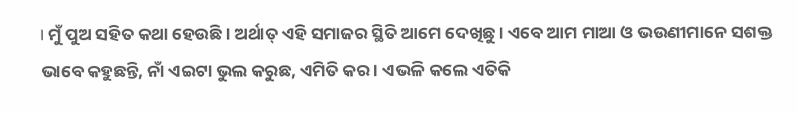। ମୁଁ ପୁଅ ସହିତ କଥା ହେଉଛି । ଅର୍ଥାତ୍ ଏହି ସମାଜର ସ୍ଥିତି ଆମେ ଦେଖିଛୁ । ଏବେ ଆମ ମାଆ ଓ ଭଉଣୀମାନେ ସଶକ୍ତ ଭାବେ କହୁଛନ୍ତି, ନାଁ ଏଇଟା ଭୁଲ କରୁଛ, ଏମିତି କର । ଏଭଳି କଲେ ଏତିକି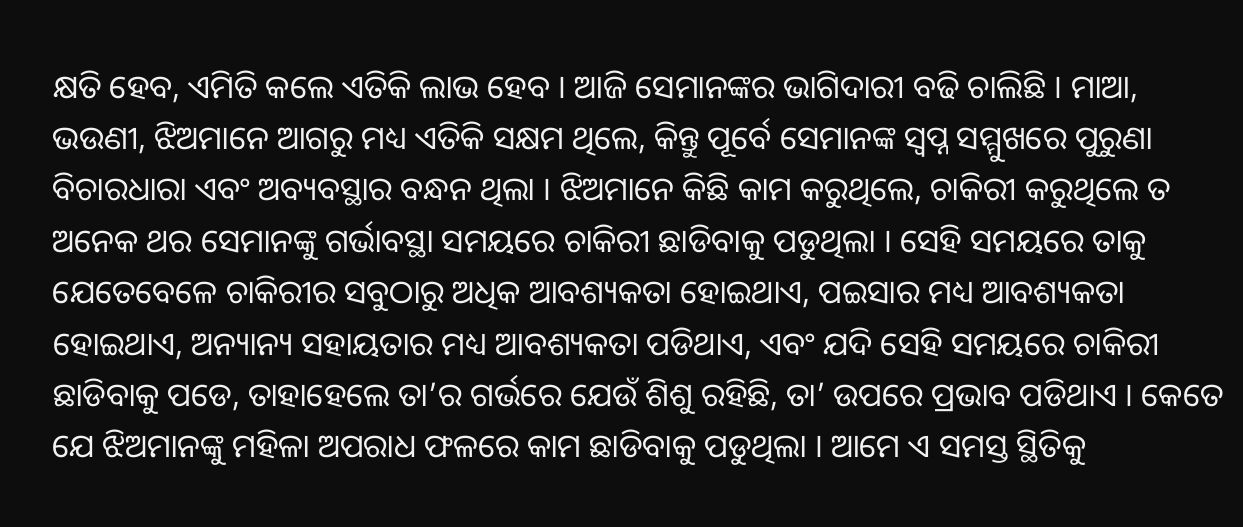କ୍ଷତି ହେବ, ଏମିତି କଲେ ଏତିକି ଲାଭ ହେବ । ଆଜି ସେମାନଙ୍କର ଭାଗିଦାରୀ ବଢି ଚାଲିଛି । ମାଆ, ଭଉଣୀ, ଝିଅମାନେ ଆଗରୁ ମଧ୍ୟ ଏତିକି ସକ୍ଷମ ଥିଲେ, କିନ୍ତୁ ପୂର୍ବେ ସେମାନଙ୍କ ସ୍ୱପ୍ନ ସମ୍ମୁଖରେ ପୁରୁଣା ବିଚାରଧାରା ଏବଂ ଅବ୍ୟବସ୍ଥାର ବନ୍ଧନ ଥିଲା । ଝିଅମାନେ କିଛି କାମ କରୁଥିଲେ, ଚାକିରୀ କରୁଥିଲେ ତ ଅନେକ ଥର ସେମାନଙ୍କୁ ଗର୍ଭାବସ୍ଥା ସମୟରେ ଚାକିରୀ ଛାଡିବାକୁ ପଡୁଥିଲା । ସେହି ସମୟରେ ତାକୁ ଯେତେବେଳେ ଚାକିରୀର ସବୁଠାରୁ ଅଧିକ ଆବଶ୍ୟକତା ହୋଇଥାଏ, ପଇସାର ମଧ୍ୟ ଆବଶ୍ୟକତା ହୋଇଥାଏ, ଅନ୍ୟାନ୍ୟ ସହାୟତାର ମଧ୍ୟ ଆବଶ୍ୟକତା ପଡିଥାଏ, ଏବଂ ଯଦି ସେହି ସମୟରେ ଚାକିରୀ ଛାଡିବାକୁ ପଡେ, ତାହାହେଲେ ତା’ର ଗର୍ଭରେ ଯେଉଁ ଶିଶୁ ରହିଛି, ତା’ ଉପରେ ପ୍ରଭାବ ପଡିଥାଏ । କେତେ ଯେ ଝିଅମାନଙ୍କୁ ମହିଳା ଅପରାଧ ଫଳରେ କାମ ଛାଡିବାକୁ ପଡୁଥିଲା । ଆମେ ଏ ସମସ୍ତ ସ୍ଥିତିକୁ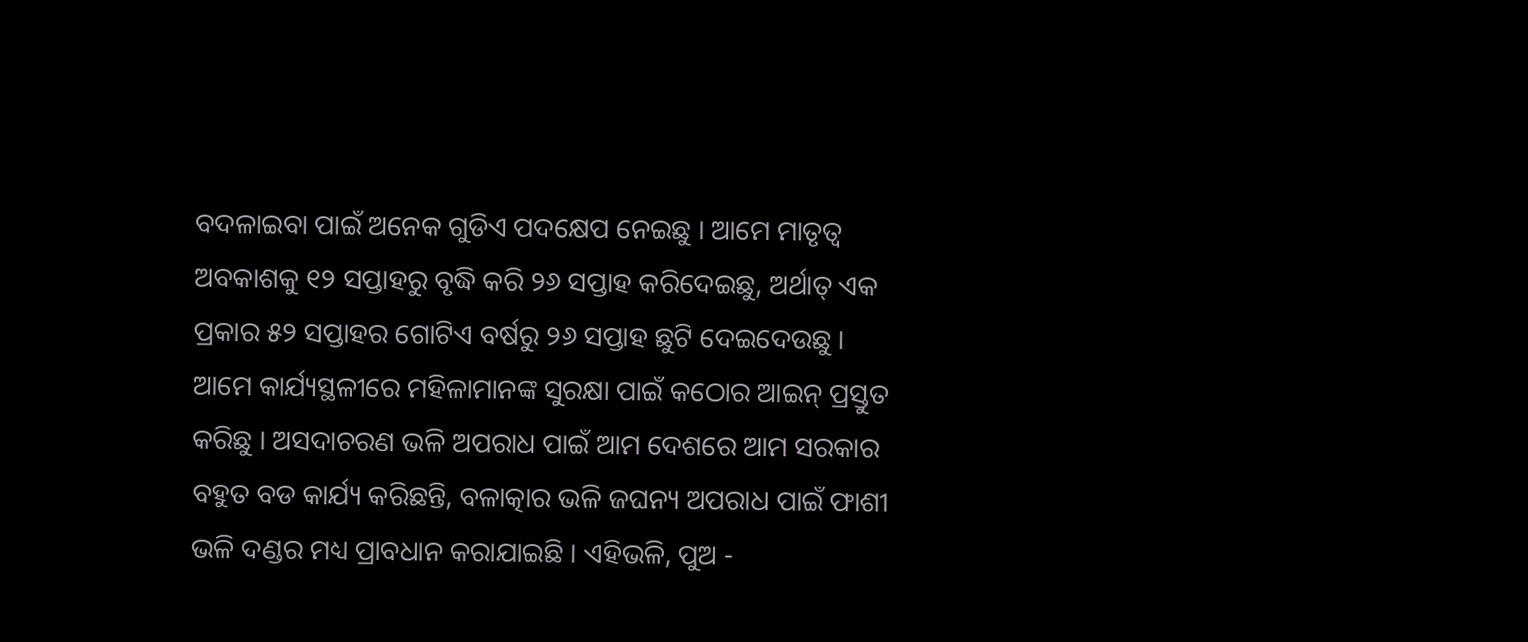ବଦଳାଇବା ପାଇଁ ଅନେକ ଗୁଡିଏ ପଦକ୍ଷେପ ନେଇଛୁ । ଆମେ ମାତୃତ୍ୱ ଅବକାଶକୁ ୧୨ ସପ୍ତାହରୁ ବୃଦ୍ଧି କରି ୨୬ ସପ୍ତାହ କରିଦେଇଛୁ, ଅର୍ଥାତ୍ ଏକ ପ୍ରକାର ୫୨ ସପ୍ତାହର ଗୋଟିଏ ବର୍ଷରୁ ୨୬ ସପ୍ତାହ ଛୁଟି ଦେଇଦେଉଛୁ । ଆମେ କାର୍ଯ୍ୟସ୍ଥଳୀରେ ମହିଳାମାନଙ୍କ ସୁରକ୍ଷା ପାଇଁ କଠୋର ଆଇନ୍ ପ୍ରସ୍ତୁତ କରିଛୁ । ଅସଦାଚରଣ ଭଳି ଅପରାଧ ପାଇଁ ଆମ ଦେଶରେ ଆମ ସରକାର ବହୁତ ବଡ କାର୍ଯ୍ୟ କରିଛନ୍ତି, ବଳାତ୍କାର ଭଳି ଜଘନ୍ୟ ଅପରାଧ ପାଇଁ ଫାଶୀ ଭଳି ଦଣ୍ଡର ମଧ୍ୟ ପ୍ରାବଧାନ କରାଯାଇଛି । ଏହିଭଳି, ପୁଅ -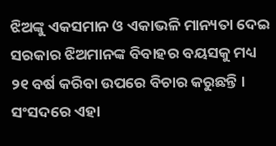ଝିଅଙ୍କୁ ଏକସମାନ ଓ ଏକାଭଳି ମାନ୍ୟତା ଦେଇ ସରକାର ଝିଅମାନଙ୍କ ବିବାହର ବୟସକୁ ମଧ୍ୟ ୨୧ ବର୍ଷ କରିବା ଉପରେ ବିଚାର କରୁଛନ୍ତି । ସଂସଦରେ ଏହା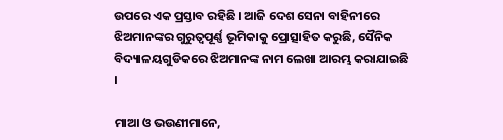ଉପରେ ଏକ ପ୍ରସ୍ତାବ ରହିଛି । ଆଜି ଦେଶ ସେନା ବାହିନୀରେ ଝିଅମାନଙ୍କର ଗୁରୁତ୍ୱପୂର୍ଣ୍ଣ ଭୂମିକାକୁ ପ୍ରୋତ୍ସାହିତ କରୁଛି, ସୈନିକ ବିଦ୍ୟାଳୟଗୁଡିକରେ ଝିଅମାନଙ୍କ ନାମ ଲେଖା ଆରମ୍ଭ କରାଯାଇଛି ।

ମାଆ ଓ ଭଉଣୀମାନେ,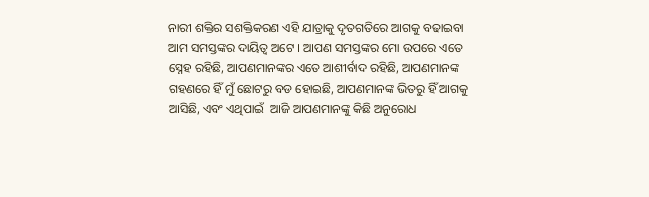ନାରୀ ଶକ୍ତିର ସଶକ୍ତିକରଣ ଏହି ଯାତ୍ରାକୁ ଦୃତଗତିରେ ଆଗକୁ ବଢାଇବା ଆମ ସମସ୍ତଙ୍କର ଦାୟିତ୍ୱ ଅଟେ । ଆପଣ ସମସ୍ତଙ୍କର ମୋ ଉପରେ ଏତେ ସ୍ନେହ ରହିଛି, ଆପଣମାନଙ୍କର ଏତେ ଆଶୀର୍ବାଦ ରହିଛି, ଆପଣମାନଙ୍କ ଗହଣରେ ହିଁ ମୁଁ ଛୋଟରୁ ବଡ ହୋଇଛି, ଆପଣମାନଙ୍କ ଭିତରୁ ହିଁ ଆଗକୁ ଆସିଛି, ଏବଂ ଏଥିପାଇଁ  ଆଜି ଆପଣମାନଙ୍କୁ କିଛି ଅନୁରୋଧ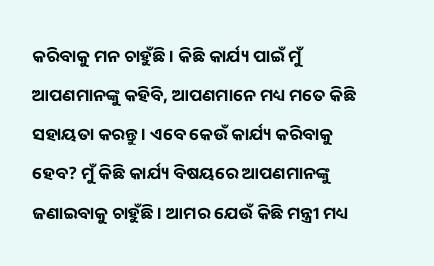କରିବାକୁ ମନ ଚାହୁଁଛି । କିଛି କାର୍ଯ୍ୟ ପାଇଁ ମୁଁ ଆପଣମାନଙ୍କୁ କହିବି, ଆପଣମାନେ ମଧ୍ୟ ମତେ କିଛି ସହାୟତା କରନ୍ତୁ । ଏବେ କେଉଁ କାର୍ଯ୍ୟ କରିବାକୁ ହେବ? ମୁଁ କିଛି କାର୍ଯ୍ୟ ବିଷୟରେ ଆପଣମାନଙ୍କୁ ଜଣାଇବାକୁ ଚାହୁଁଛି । ଆମର ଯେଉଁ କିଛି ମନ୍ତ୍ରୀ ମଧ୍ୟ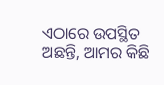ଏଠାରେ ଉପସ୍ଥିତ ଅଛନ୍ତି, ଆମର କିଛି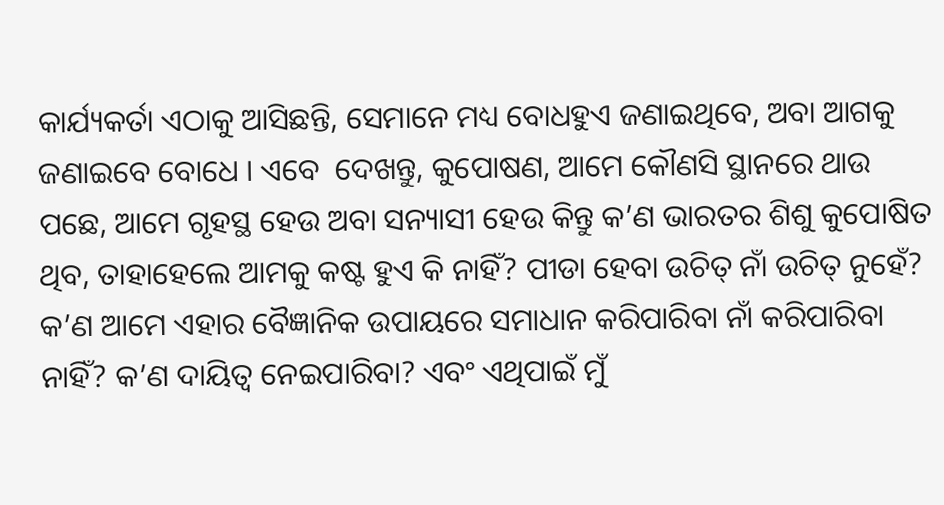କାର୍ଯ୍ୟକର୍ତା ଏଠାକୁ ଆସିଛନ୍ତି, ସେମାନେ ମଧ୍ୟ ବୋଧହୁଏ ଜଣାଇଥିବେ, ଅବା ଆଗକୁ ଜଣାଇବେ ବୋଧେ । ଏବେ  ଦେଖନ୍ତୁ, କୁପୋଷଣ, ଆମେ କୌଣସି ସ୍ଥାନରେ ଥାଉ ପଛେ, ଆମେ ଗୃହସ୍ଥ ହେଉ ଅବା ସନ୍ୟାସୀ ହେଉ କିନ୍ତୁ କ’ଣ ଭାରତର ଶିଶୁ କୁପୋଷିତ ଥିବ, ତାହାହେଲେ ଆମକୁ କଷ୍ଟ ହୁଏ କି ନାହିଁ? ପୀଡା ହେବା ଉଚିତ୍ ନାଁ ଉଚିତ୍ ନୁହେଁ? କ’ଣ ଆମେ ଏହାର ବୈଜ୍ଞାନିକ ଉପାୟରେ ସମାଧାନ କରିପାରିବା ନାଁ କରିପାରିବା ନାହିଁ? କ’ଣ ଦାୟିତ୍ୱ ନେଇପାରିବା? ଏବଂ ଏଥିପାଇଁ ମୁଁ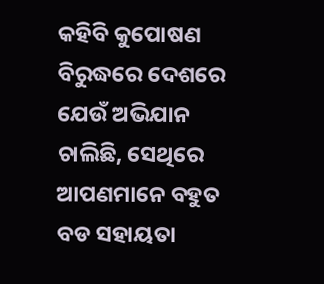କହିବି କୁପୋଷଣ ବିରୁଦ୍ଧରେ ଦେଶରେ ଯେଉଁ ଅଭିଯାନ ଚାଲିଛି, ସେଥିରେ ଆପଣମାନେ ବହୁତ ବଡ ସହାୟତା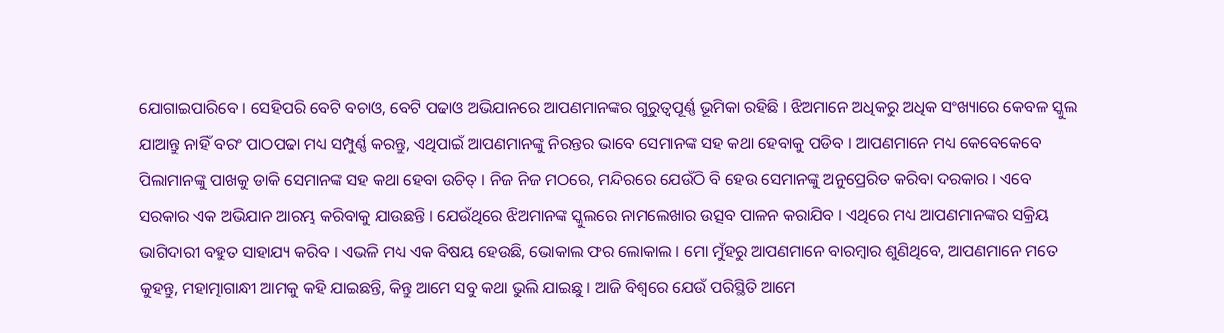ଯୋଗାଇପାରିବେ । ସେହିପରି ବେଟି ବଚାଓ, ବେଟି ପଢାଓ ଅଭିଯାନରେ ଆପଣମାନଙ୍କର ଗୁରୁତ୍ୱପୂର୍ଣ୍ଣ ଭୂମିକା ରହିଛି । ଝିଅମାନେ ଅଧିକରୁ ଅଧିକ ସଂଖ୍ୟାରେ କେବଳ ସ୍କୁଲ ଯାଆନ୍ତୁ ନାହିଁ ବରଂ ପାଠପଢା ମଧ୍ୟ ସମ୍ପୁର୍ଣ୍ଣ କରନ୍ତୁ, ଏଥିପାଇଁ ଆପଣମାନଙ୍କୁ ନିରନ୍ତର ଭାବେ ସେମାନଙ୍କ ସହ କଥା ହେବାକୁ ପଡିବ । ଆପଣମାନେ ମଧ୍ୟ କେବେକେବେ ପିଲାମାନଙ୍କୁ ପାଖକୁ ଡାକି ସେମାନଙ୍କ ସହ କଥା ହେବା ଉଚିତ୍ । ନିଜ ନିଜ ମଠରେ, ମନ୍ଦିରରେ ଯେଉଁଠି ବି ହେଉ ସେମାନଙ୍କୁ ଅନୁପ୍ରେରିତ କରିବା ଦରକାର । ଏବେ ସରକାର ଏକ ଅଭିଯାନ ଆରମ୍ଭ କରିବାକୁ ଯାଉଛନ୍ତି । ଯେଉଁଥିରେ ଝିଅମାନଙ୍କ ସ୍କୁଲରେ ନାମଲେଖାର ଉତ୍ସବ ପାଳନ କରାଯିବ । ଏଥିରେ ମଧ୍ୟ ଆପଣମାନଙ୍କର ସକ୍ରିୟ ଭାଗିଦାରୀ ବହୁତ ସାହାଯ୍ୟ କରିବ । ଏଭଳି ମଧ୍ୟ ଏକ ବିଷୟ ହେଉଛି, ଭୋକାଲ ଫର ଲୋକାଲ । ମୋ ମୁଁହରୁ ଆପଣମାନେ ବାରମ୍ବାର ଶୁଣିଥିବେ, ଆପଣମାନେ ମତେ କୁହନ୍ତୁ, ମହାତ୍ମାଗାନ୍ଧୀ ଆମକୁ କହି ଯାଇଛନ୍ତି, କିନ୍ତୁ ଆମେ ସବୁ କଥା ଭୁଲି ଯାଇଛୁ । ଆଜି ବିଶ୍ୱରେ ଯେଉଁ ପରିସ୍ଥିତି ଆମେ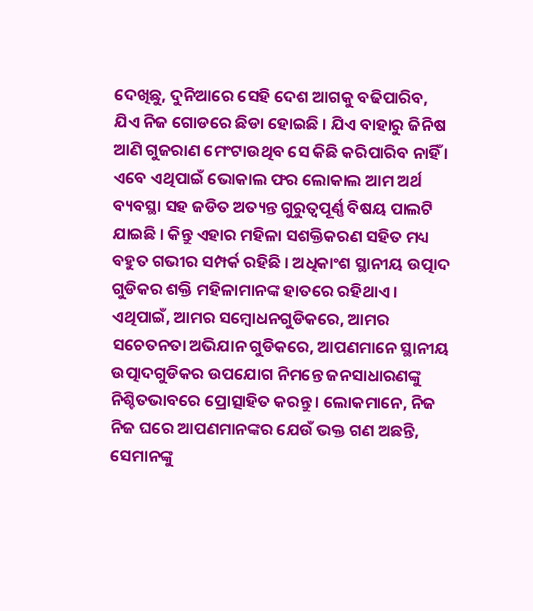ଦେଖିଛୁ, ଦୁନିଆରେ ସେହି ଦେଶ ଆଗକୁ ବଢିପାରିବ, ଯିଏ ନିଜ ଗୋଡରେ ଛିଡା ହୋଇଛି । ଯିଏ ବାହାରୁ ଜିନିଷ ଆଣି ଗୁଜରାଣ ମେଂଟାଉଥିବ ସେ କିଛି କରିପାରିବ ନାହିଁ । ଏବେ ଏଥିପାଇଁ ଭୋକାଲ ଫର ଲୋକାଲ ଆମ ଅର୍ଥ ବ୍ୟବସ୍ଥା ସହ ଜଡିତ ଅତ୍ୟନ୍ତ ଗୁରୁତ୍ୱପୂର୍ଣ୍ଣ ବିଷୟ ପାଲଟି ଯାଇଛି । କିନ୍ତୁ ଏହାର ମହିଳା ସଶକ୍ତିକରଣ ସହିତ ମଧ୍ୟ ବହୁତ ଗଭୀର ସମ୍ପର୍କ ରହିଛି । ଅଧିକାଂଶ ସ୍ଥାନୀୟ ଉତ୍ପାଦ ଗୁଡିକର ଶକ୍ତି ମହିଳାମାନଙ୍କ ହାତରେ ରହିଥାଏ । ଏଥିପାଇଁ, ଆମର ସମ୍ବୋଧନଗୁଡିକରେ, ଆମର ସଚେତନତା ଅଭିଯାନ ଗୁଡିକରେ, ଆପଣମାନେ ସ୍ଥାନୀୟ ଉତ୍ପାଦଗୁଡିକର ଉପଯୋଗ ନିମନ୍ତେ ଜନସାଧାରଣଙ୍କୁ ନିଶ୍ଚିତଭାବରେ ପ୍ରୋତ୍ସାହିତ କରନ୍ତୁ । ଲୋକମାନେ, ନିଜ ନିଜ ଘରେ ଆପଣମାନଙ୍କର ଯେଉଁ ଭକ୍ତ ଗଣ ଅଛନ୍ତି, ସେମାନଙ୍କୁ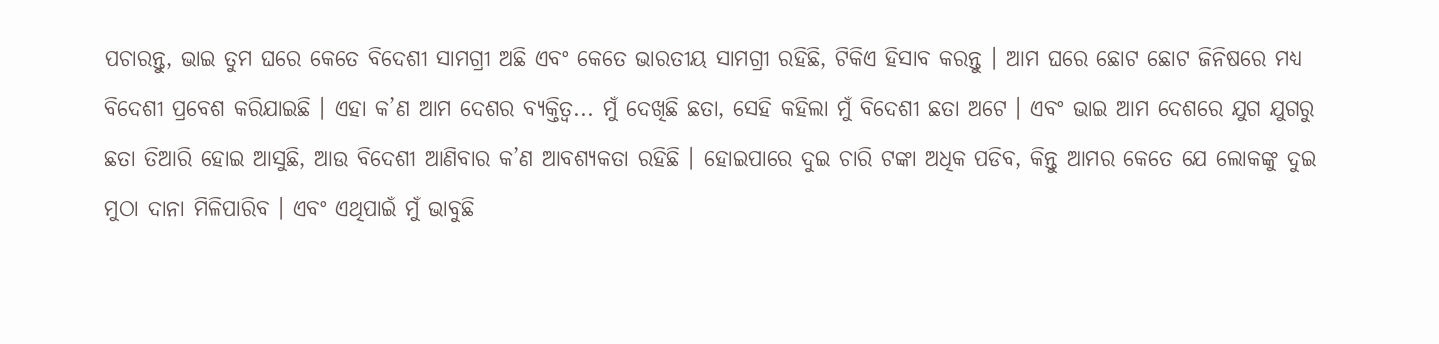ପଚାରନ୍ତୁ, ଭାଇ ତୁମ ଘରେ କେତେ ବିଦେଶୀ ସାମଗ୍ରୀ ଅଛି ଏବଂ କେତେ ଭାରତୀୟ ସାମଗ୍ରୀ ରହିଛି, ଟିକିଏ ହିସାବ କରନ୍ତୁ । ଆମ ଘରେ ଛୋଟ ଛୋଟ ଜିନିଷରେ ମଧ୍ୟ ବିଦେଶୀ ପ୍ରବେଶ କରିଯାଇଛି । ଏହା କ’ଣ ଆମ ଦେଶର ବ୍ୟକ୍ତିତ୍ୱ... ମୁଁ ଦେଖିଛି ଛତା, ସେହି କହିଲା ମୁଁ ବିଦେଶୀ ଛତା ଅଟେ । ଏବଂ ଭାଇ ଆମ ଦେଶରେ ଯୁଗ ଯୁଗରୁ ଛତା ତିଆରି ହୋଇ ଆସୁଛି, ଆଉ ବିଦେଶୀ ଆଣିବାର କ’ଣ ଆବଶ୍ୟକତା ରହିଛି । ହୋଇପାରେ ଦୁଇ ଚାରି ଟଙ୍କା ଅଧିକ ପଡିବ, କିନ୍ତୁ ଆମର କେତେ ଯେ ଲୋକଙ୍କୁ ଦୁଇ ମୁଠା ଦାନା ମିଳିପାରିବ । ଏବଂ ଏଥିପାଇଁ ମୁଁ ଭାବୁଛି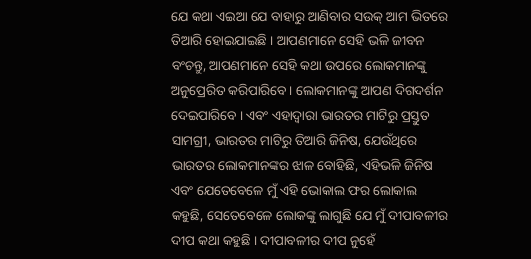ଯେ କଥା ଏଇଆ ଯେ ବାହାରୁ ଆଣିବାର ସଉକ୍ ଆମ ଭିତରେ ତିଆରି ହୋଇଯାଇଛି । ଆପଣମାନେ ସେହି ଭଳି ଜୀବନ ବଂଚନ୍ତୁ, ଆପଣମାନେ ସେହି କଥା ଉପରେ ଲୋକମାନଙ୍କୁ ଅନୁପ୍ରେରିତ କରିପାରିବେ । ଲୋକମାନଙ୍କୁ ଆପଣ ଦିଗଦର୍ଶନ ଦେଇପାରିବେ । ଏବଂ ଏହାଦ୍ୱାରା ଭାରତର ମାଟିରୁ ପ୍ରସ୍ତୁତ ସାମଗ୍ରୀ, ଭାରତର ମାଟିରୁ ତିଆରି ଜିନିଷ, ଯେଉଁଥିରେ ଭାରତର ଲୋକମାନଙ୍କର ଝାଳ ବୋହିଛି, ଏହିଭଳି ଜିନିଷ ଏବଂ ଯେତେବେଳେ ମୁଁ ଏହି ଭୋକାଲ ଫର ଲୋକାଲ କହୁଛି, ସେତେବେଳେ ଲୋକଙ୍କୁ ଲାଗୁଛି ଯେ ମୁଁ ଦୀପାବଳୀର ଦୀପ କଥା କହୁଛି । ଦୀପାବଳୀର ଦୀପ ନୁହେଁ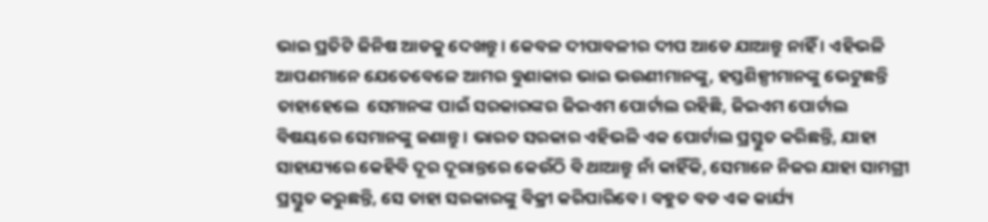ଭାଇ ପ୍ରତିଟି ଜିନିଷ ଆଡକୁ ଦେଖନ୍ତୁ । କେବଳ ଦୀପାବଳୀର ଦୀପ ଆଡେ ଯାଆନ୍ତୁ ନାହିଁ । ଏହିଭଳି ଆପଣମାନେ ଯେତେବେଳେ ଆମର ବୁଣାକାର ଭାଇ ଭଉଣୀମାନଙ୍କୁ, ହସ୍ତଶିଳ୍ପୀମାନଙ୍କୁ ଭେଟୁଛନ୍ତି ତାହାହେଲେ  ସେମାନଙ୍କ ପାଇଁ ସରକାରଙ୍କର ଜିଇଏମ ପୋର୍ଟାଲ ରହିଛି, ଜିଇଏମ ପୋର୍ଟାଲ ବିଷୟରେ ସେମାନଙ୍କୁ ଜଣାନ୍ତୁ । ଭାରତ ସରକାର ଏହିଭଳି ଏକ ପୋର୍ଟାଲ ପ୍ରସ୍ତୁତ କରିଛନ୍ତି, ଯାହା ସାହାଯ୍ୟରେ କେହିବି ଦୂର ଦୂରାନ୍ତରେ କେଉଁଠି ବି ଥାଆନ୍ତୁ ନାଁ କାହିଁକି, ସେମାନେ ନିଜର ଯାହା ସାମଗ୍ରୀ ପ୍ରସ୍ତୁତ କରୁଛନ୍ତି, ସେ ତାହା ସରକାରଙ୍କୁ ବିକ୍ରୀ କରିପାରିବେ । ବହୁତ ବଡ ଏକ କାର୍ଯ୍ୟ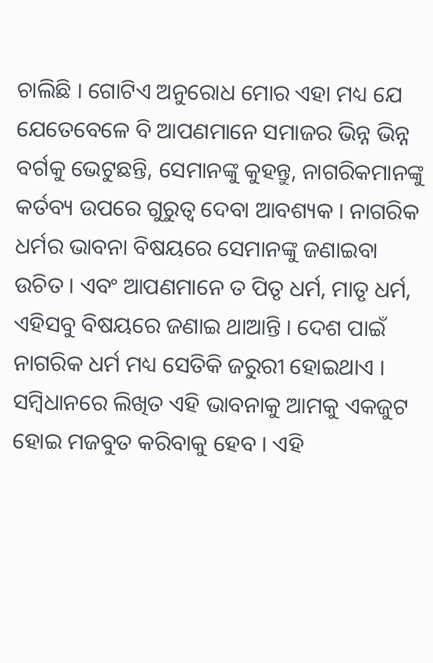ଚାଲିଛି । ଗୋଟିଏ ଅନୁରୋଧ ମୋର ଏହା ମଧ୍ୟ ଯେ ଯେତେବେଳେ ବି ଆପଣମାନେ ସମାଜର ଭିନ୍ନ ଭିନ୍ନ ବର୍ଗକୁ ଭେଟୁଛନ୍ତି, ସେମାନଙ୍କୁ କୁହନ୍ତୁ, ନାଗରିକମାନଙ୍କୁ କର୍ତବ୍ୟ ଉପରେ ଗୁରୁତ୍ୱ ଦେବା ଆବଶ୍ୟକ । ନାଗରିକ ଧର୍ମର ଭାବନା ବିଷୟରେ ସେମାନଙ୍କୁ ଜଣାଇବା ଉଚିତ । ଏବଂ ଆପଣମାନେ ତ ପିତୃ ଧର୍ମ, ମାତୃ ଧର୍ମ, ଏହିସବୁ ବିଷୟରେ ଜଣାଇ ଥାଆନ୍ତି । ଦେଶ ପାଇଁ ନାଗରିକ ଧର୍ମ ମଧ୍ୟ ସେତିକି ଜରୁରୀ ହୋଇଥାଏ । ସମ୍ବିଧାନରେ ଲିଖିତ ଏହି ଭାବନାକୁ ଆମକୁ ଏକଜୁଟ ହୋଇ ମଜବୁତ କରିବାକୁ ହେବ । ଏହି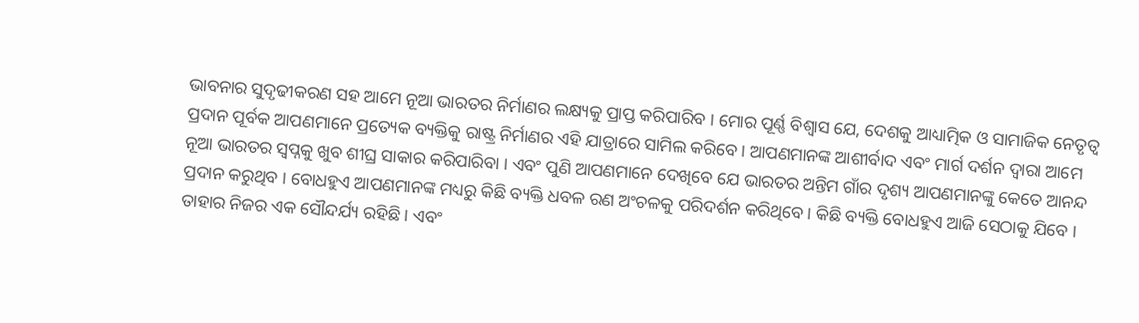ଭାବନାର ସୁଦୃଢୀକରଣ ସହ ଆମେ ନୂଆ ଭାରତର ନିର୍ମାଣର ଲକ୍ଷ୍ୟକୁ ପ୍ରାପ୍ତ କରିପାରିବ । ମୋର ପୂର୍ଣ୍ଣ ବିଶ୍ୱାସ ଯେ, ଦେଶକୁ ଆଧ୍ୟାତ୍ମିକ ଓ ସାମାଜିକ ନେତୃତ୍ୱ ପ୍ରଦାନ ପୂର୍ବକ ଆପଣମାନେ ପ୍ରତ୍ୟେକ ବ୍ୟକ୍ତିକୁ ରାଷ୍ଟ୍ର ନିର୍ମାଣର ଏହି ଯାତ୍ରାରେ ସାମିଲ କରିବେ । ଆପଣମାନଙ୍କ ଆଶୀର୍ବାଦ ଏବଂ ମାର୍ଗ ଦର୍ଶନ ଦ୍ୱାରା ଆମେ ନୂଆ ଭାରତର ସ୍ୱପ୍ନକୁ ଖୁବ ଶୀଘ୍ର ସାକାର କରିପାରିବା । ଏବଂ ପୁଣି ଆପଣମାନେ ଦେଖିବେ ଯେ ଭାରତର ଅନ୍ତିମ ଗାଁର ଦୃଶ୍ୟ ଆପଣମାନଙ୍କୁ କେତେ ଆନନ୍ଦ ପ୍ରଦାନ କରୁଥିବ । ବୋଧହୁଏ ଆପଣମାନଙ୍କ ମଧ୍ୟରୁ କିଛି ବ୍ୟକ୍ତି ଧବଳ ରଣ ଅଂଚଳକୁ ପରିଦର୍ଶନ କରିଥିବେ । କିଛି ବ୍ୟକ୍ତି ବୋଧହୁଏ ଆଜି ସେଠାକୁ ଯିବେ । ତାହାର ନିଜର ଏକ ସୌନ୍ଦର୍ଯ୍ୟ ରହିଛି । ଏବଂ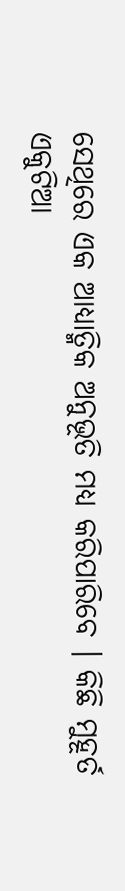ସେଥିରେ ଏକ ଆଧ୍ୟାତ୍ମିକ ଅନୁଭୂତି ମଧ୍ୟ କରିପାରିବେ । କିଛି ମୁହୂର୍ତ ଏକୁଟିଆ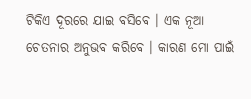ଟିକିଏ ଦୂରରେ ଯାଇ ବସିବେ । ଏକ ନୂଆ ଚେତନାର ଅନୁଭବ କରିବେ । କାରଣ ମୋ ପାଇଁ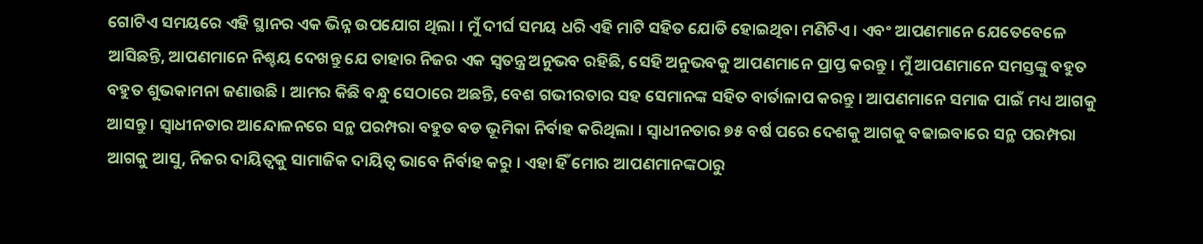ଗୋଟିଏ ସମୟରେ ଏହି ସ୍ଥାନର ଏକ ଭିନ୍ନ ଉପଯୋଗ ଥିଲା । ମୁଁ ଦୀର୍ଘ ସମୟ ଧରି ଏହି ମାଟି ସହିତ ଯୋଡି ହୋଇଥିବା ମଣିଟିଏ । ଏବଂ ଆପଣମାନେ ଯେତେବେଳେ ଆସିଛନ୍ତି, ଆପଣମାନେ ନିଶ୍ଚୟ ଦେଖନ୍ତୁ ଯେ ତାହାର ନିଜର ଏକ ସ୍ୱତନ୍ତ୍ର ଅନୁଭବ ରହିଛି, ସେହି ଅନୁଭବକୁ ଆପଣମାନେ ପ୍ରାପ୍ତ କରନ୍ତୁ । ମୁଁ ଆପଣମାନେ ସମସ୍ତଙ୍କୁ ବହୁତ ବହୁତ ଶୁଭକାମନା ଜଣାଉଛି । ଆମର କିଛି ବନ୍ଧୁ ସେଠାରେ ଅଛନ୍ତି, ବେଶ ଗଭୀରତାର ସହ ସେମାନଙ୍କ ସହିତ ବାର୍ତାଳାପ କରନ୍ତୁ । ଆପଣମାନେ ସମାଜ ପାଇଁ ମଧ୍ୟ ଆଗକୁ ଆସନ୍ତୁ । ସ୍ୱାଧୀନତାର ଆନ୍ଦୋଳନରେ ସନ୍ଥ ପରମ୍ପରା ବହୁତ ବଡ ଭୂମିକା ନିର୍ବାହ କରିଥିଲା । ସ୍ୱାଧୀନତାର ୭୫ ବର୍ଷ ପରେ ଦେଶକୁ ଆଗକୁ ବଢାଇବାରେ ସନ୍ଥ ପରମ୍ପରା ଆଗକୁ ଆସୁ, ନିଜର ଦାୟିତ୍ୱକୁ ସାମାଜିକ ଦାୟିତ୍ୱ ଭାବେ ନିର୍ବାହ କରୁ । ଏହା ହିଁ ମୋର ଆପଣମାନଙ୍କଠାରୁ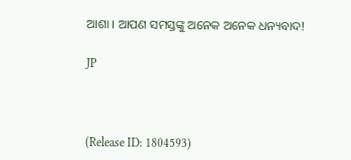ଆଶା । ଆପଣ ସମସ୍ତଙ୍କୁ ଅନେକ ଅନେକ ଧନ୍ୟବାଦ!

JP



(Release ID: 1804593)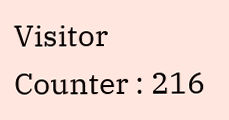Visitor Counter : 216